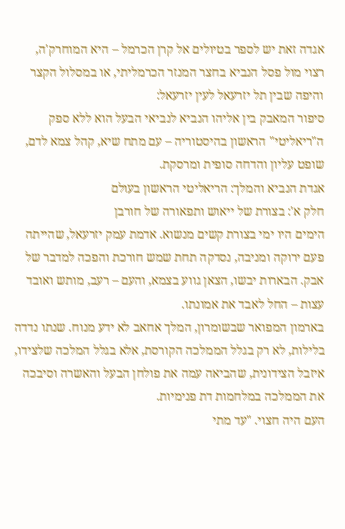אגדה זאת יש לספר בטיולים אל קרן הכרמל – היא המוחרק'ה, רצוי מול פסל הנביא בחצר המנזר הכרמליתי, או במסלול הקצר והיפה שבין תל יזרעאל לעין יזרעאל:
סיפור המאבק בין אליהו הנביא לנביאי הבעל הוא ללא ספק ה"ריאליטי" הראשון בהיסטוריה – עם מתח שיא, קהל צמא לדם, שופט עליון והדחה סופית ומרסקת.
אגדת הנביא והמלך: הריאליטי הראשון בעולם
חלק א': בצורת של ייאוש ותפאורה של חורבן
הימים היו ימי בצורת קשים מנשוא. אדמת עמק יזרעאל, שהייתה פעם ירוקה ומניבה, נסדקה תחת שמש חורכת והפכה למדבר של אבק. הבארות יבשו, הצאן גווע בצמא, והעם – רעב, מותש ואובד עצות – החל לאבד את אמונתו.
בארמון המפואר שבשומרון, המלך אחאב לא ידע מנוח. שנתו נדדה בלילות, לא רק בגלל הממלכה הקורסת, אלא בגלל המלכה שלצידו, איזבל הצידונית, שהביאה עמה את פולחן הבעל והאשרה וסיבכה את הממלכה במלחמות דת פנימיות.
העם היה חצוי. "עד מתי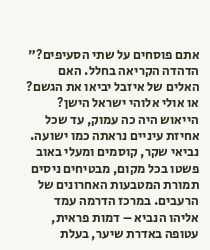אתם פוסחים על שתי הסעיפים?" הדהדה הקריאה בחלל. האם האלים של איזבל יביאו את הגשם? או אולי אלוהי ישראל הישן?
הייאוש היה כה עמוק, עד שכל אחיזת עיניים נראתה כמו ישועה.
נביאי שקר, קוסמים ומעלי באוב פשטו בכל מקום, מבטיחים ניסים תמורת המטבעות האחרונים של הרעבים. במרכז הדרמה עמד אליהו הנביא – דמות פראית, עטופה באדרת שיער, בעלת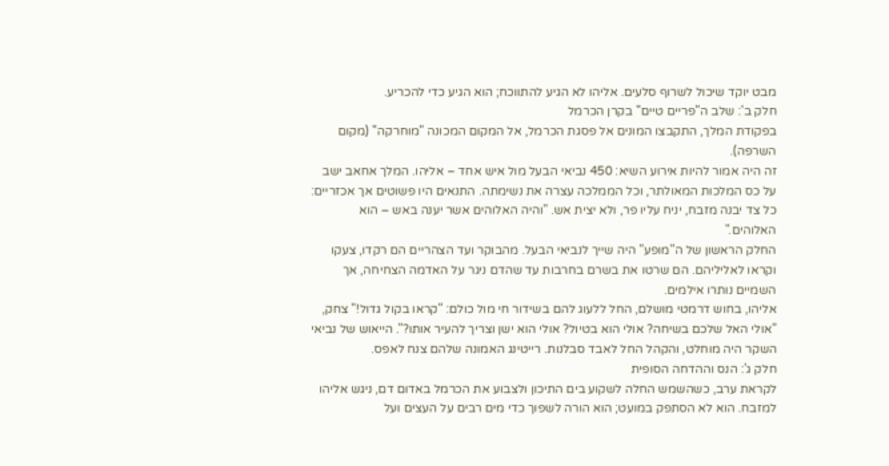מבט יוקד שיכול לשרוף סלעים. אליהו לא הגיע להתווכח; הוא הגיע כדי להכריע.
חלק ב': שלב ה"פריים טיים" בקרן הכרמל
בפקודת המלך, התקבצו המונים אל פסגת הכרמל, אל המקום המכונה "מוחרקה" (מקום השרפה).
זה היה אמור להיות אירוע השיא: 450 נביאי הבעל מול איש אחד – אליהו. המלך אחאב ישב על כס המלכות המאולתר, וכל הממלכה עצרה את נשימתה. התנאים היו פשוטים אך אכזריים: כל צד יבנה מזבח, יניח עליו פר, ולא יצית אש. "והיה האלוהים אשר יענה באש – הוא האלוהים."
החלק הראשון של ה"מופע" היה שייך לנביאי הבעל. מהבוקר ועד הצהריים הם רקדו, צעקו וקראו לאליליהם. הם שרטו את בשרם בחרבות עד שהדם ניגר על האדמה הצחיחה, אך השמיים נותרו אילמים.
אליהו, בחוש דרמטי מושלם, החל ללעוג להם בשידור חי מול כולם: "קראו בקול גדול!" צחק, "אולי האל שלכם בשיחה? אולי הוא בטיול? אולי הוא ישן וצריך להעיר אותו?". הייאוש של נביאי השקר היה מוחלט, והקהל החל לאבד סבלנות. רייטינג האמונה שלהם צנח לאפס.
חלק ג': הנס וההדחה הסופית
לקראת ערב, כשהשמש החלה לשקוע בים התיכון ולצבוע את הכרמל באדום דם, ניגש אליהו למזבח. הוא לא הסתפק במועט; הוא הורה לשפוך כדי מים רבים על העצים ועל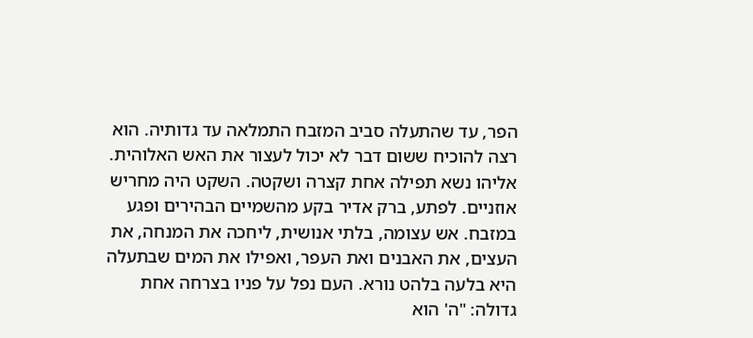הפר, עד שהתעלה סביב המזבח התמלאה עד גדותיה. הוא רצה להוכיח ששום דבר לא יכול לעצור את האש האלוהית.
אליהו נשא תפילה אחת קצרה ושקטה. השקט היה מחריש אוזניים. לפתע, ברק אדיר בקע מהשמיים הבהירים ופגע במזבח. אש עצומה, בלתי אנושית, ליחכה את המנחה, את העצים, את האבנים ואת העפר, ואפילו את המים שבתעלה היא בלעה בלהט נורא. העם נפל על פניו בצרחה אחת גדולה: "ה' הוא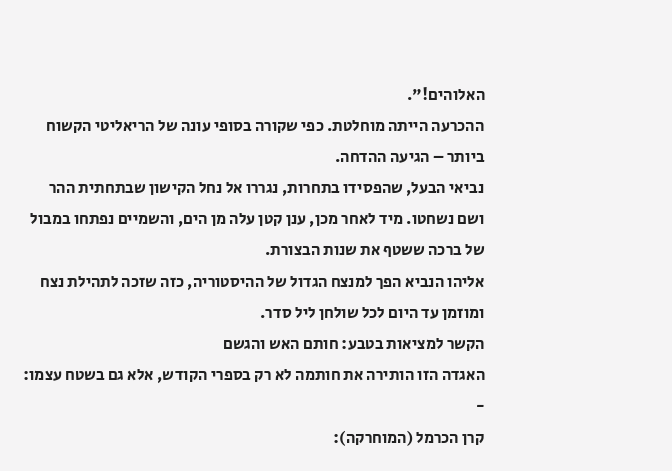האלוהים!".
ההכרעה הייתה מוחלטת. כפי שקורה בסופי עונה של הריאליטי הקשוח ביותר – הגיעה ההדחה.
נביאי הבעל, שהפסידו בתחרות, נגררו אל נחל הקישון שבתחתית ההר ושם נשחטו. מיד לאחר מכן, ענן קטן עלה מן הים, והשמיים נפתחו במבול של ברכה ששטף את שנות הבצורת.
אליהו הנביא הפך למנצח הגדול של ההיסטוריה, כזה שזכה לתהילת נצח ומוזמן עד היום לכל שולחן ליל סדר.
הקשר למציאות בטבע: חותם האש והגשם
האגדה הזו הותירה את חותמה לא רק בספרי הקודש, אלא גם בשטח עצמו:
-
קרן הכרמל (המוחרקה):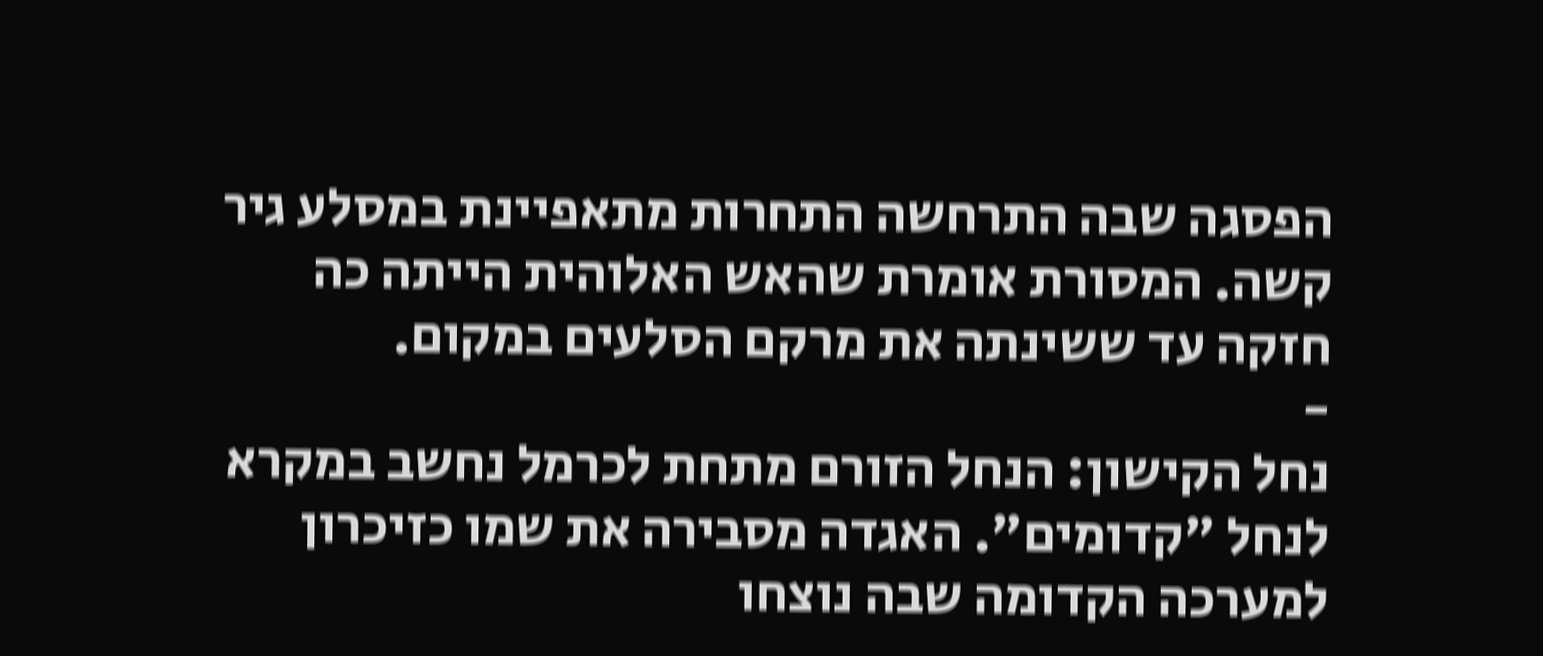הפסגה שבה התרחשה התחרות מתאפיינת במסלע גיר קשה. המסורת אומרת שהאש האלוהית הייתה כה חזקה עד ששינתה את מרקם הסלעים במקום.
-
נחל הקישון: הנחל הזורם מתחת לכרמל נחשב במקרא לנחל "קדומים". האגדה מסבירה את שמו כזיכרון למערכה הקדומה שבה נוצחו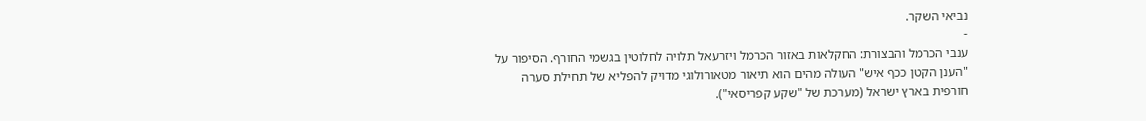נביאי השקר.
-
ענבי הכרמל והבצורת: החקלאות באזור הכרמל ויזרעאל תלויה לחלוטין בגשמי החורף. הסיפור על "הענן הקטן ככף איש" העולה מהים הוא תיאור מטאורולוגי מדויק להפליא של תחילת סערה חורפית בארץ ישראל (מערכת של "שקע קפריסאי").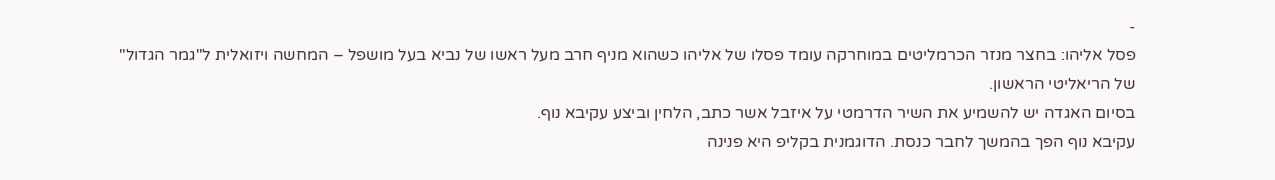-
פסל אליהו: בחצר מנזר הכרמליטים במוחרקה עומד פסלו של אליהו כשהוא מניף חרב מעל ראשו של נביא בעל מושפל – המחשה ויזואלית ל"גמר הגדול" של הריאליטי הראשון.
בסיום האגדה יש להשמיע את השיר הדרמטי על איזבל אשר כתב, הלחין וביצע עקיבא נוף.
עקיבא נוף הפך בהמשך לחבר כנסת. הדוגמנית בקליפ היא פנינה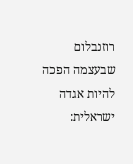רוזנבלום שבעצמה הפכה להיות אגדה ישראלית: